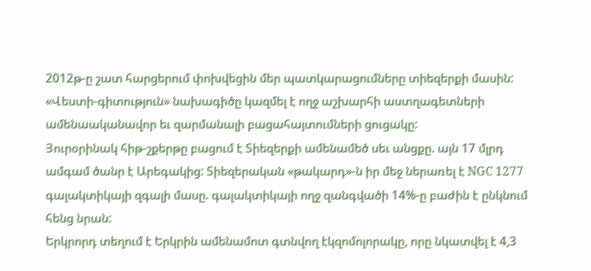2012թ-ը շատ հարցերում փոխվեցին մեր պատկարացումները տիեզերքի մասին: «Վեստի-գիտություն» նախագիծը կազմել է ողջ աշխարհի աստղագետների ամենաականավոր եւ զարմանալի բացահայտումների ցուցակը:
Յուրօրինակ հիթ-շքերթը բացում է Տիեզերքի ամենամեծ սեւ անցքը. այն 17 մլրդ ամգամ ծանր է Արեգակից: Տիեզերական «թակարդ»-ն իր մեջ ներառել է NGC 1277 գալակտիկայի զգալի մասը. գալակտիկայի ողջ զանգվածի 14%-ը բաժին է ընկնում հենց նրան:
Երկրորդ տեղում է Երկրին ամենամոտ գտնվող էկզոմոլորակը, որը նկատվել է 4,3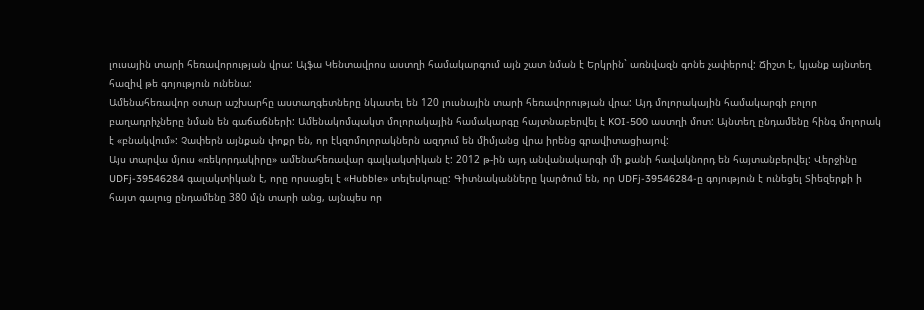լուսային տարի հեռավորության վրա: Ալֆա Կենտավրոս աստղի համակարգում այն շատ նման է Երկրին` առնվազն գոնե չափերով: Ճիշտ է, կյանք այնտեղ հազիվ թե գոյություն ունենա:
Ամենահեռավոր օտար աշխարհը աստաղգետները նկատել են 120 լուսնային տարի հեռավորության վրա: Այդ մոլորակային համակարգի բոլոր բաղադրիչները նման են գաճաճների: Ամենակոմպակտ մոլորակային համակարգը հայտնաբերվել է KOI-500 աստղի մոտ: Այնտեղ ընդամենը հինգ մոլորակ է «բնակվում»: Չափերն այնքան փոքր են, որ էկզոմոլորակներն ազդում են միմյանց վրա իրենց գրավիտացիայով:
Այս տարվա մյուս «ռեկորդակիրը» ամենահեռավար գալկակտիկան է: 2012 թ-ին այդ անվանակարգի մի քանի հավակնորդ են հայտանբերվել: Վերջինը UDFj-39546284 գալակտիկան է, որը որսացել է «Hubble» տելեսկոպը: Գիտնականները կարծում են, որ UDFj-39546284-ը գոյություն է ունեցել Տիեզերքի ի հայտ գալուց ընդամենը 380 մլն տարի անց, այնպես որ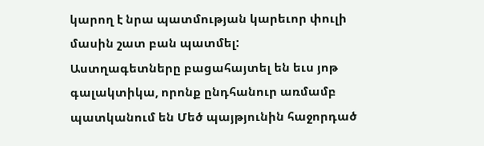կարող է նրա պատմության կարեւոր փուլի մասին շատ բան պատմել:
Աստղագետները բացահայտել են եւս յոթ գալակտիկա, որոնք ընդհանուր առմամբ պատկանում են Մեծ պայթյունին հաջորդած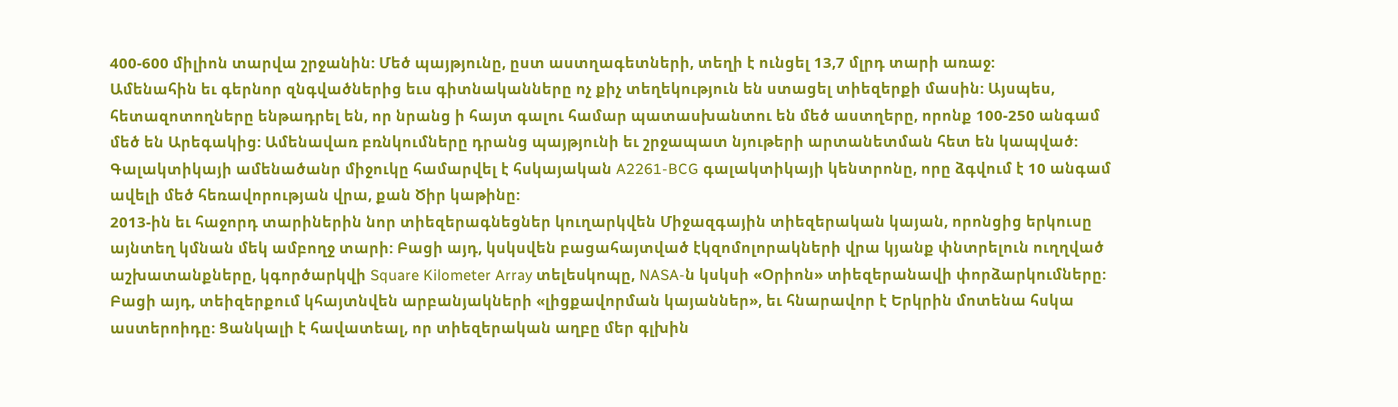400-600 միլիոն տարվա շրջանին: Մեծ պայթյունը, ըստ աստղագետների, տեղի է ունցել 13,7 մլրդ տարի առաջ:
Ամենահին եւ գերնոր զնգվածներից եւս գիտնականները ոչ քիչ տեղեկություն են ստացել տիեզերքի մասին: Այսպես, հետազոտողները ենթադրել են, որ նրանց ի հայտ գալու համար պատասխանտու են մեծ աստղերը, որոնք 100-250 անգամ մեծ են Արեգակից: Ամենավառ բռնկումները դրանց պայթյունի եւ շրջապատ նյութերի արտանետման հետ են կապված:
Գալակտիկայի ամենածանր միջուկը համարվել է հսկայական A2261-BCG գալակտիկայի կենտրոնը, որը ձգվում է 10 անգամ ավելի մեծ հեռավորության վրա, քան Ծիր կաթինը:
2013-ին եւ հաջորդ տարիներին նոր տիեզերագնեցներ կուղարկվեն Միջազգային տիեզերական կայան, որոնցից երկուսը այնտեղ կմնան մեկ ամբողջ տարի: Բացի այդ, կսկսվեն բացահայտված էկզոմոլորակների վրա կյանք փնտրելուն ուղղված աշխատանքները, կգործարկվի Square Kilometer Array տելեսկոպը, NASA-ն կսկսի «Օրիոն» տիեզերանավի փորձարկումները: Բացի այդ, տեիզերքում կհայտնվեն արբանյակների «լիցքավորման կայաններ», եւ հնարավոր է Երկրին մոտենա հսկա աստերոիդը: Ցանկալի է հավատեալ, որ տիեզերական աղբը մեր գլխին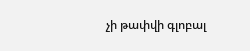չի թափվի գլոբալ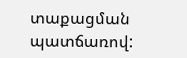տաքացման պատճառով: